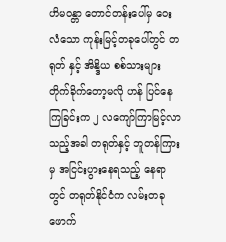ဟိမဝန္တာ တောင်တန်းပေါ်မှ ဝေးလံသော ကုန်းမြင့်တခုပေါ်တွင် တရုတ် နှင့် အိန္ဒိယ စစ်သားများ တိုက်ခိုက်တော့မလို ဟန် ပြင်နေကြခြင်းက ၂ လကျော်ကြာမြင့်လာသည့်အခါ တရုတ်နှင့် ဘူတန်ကြားမှ အငြင်းပွားနေရသည့် နေရာတွင် တရုတ်နိုင်ငံက လမ်းတခုဖောက်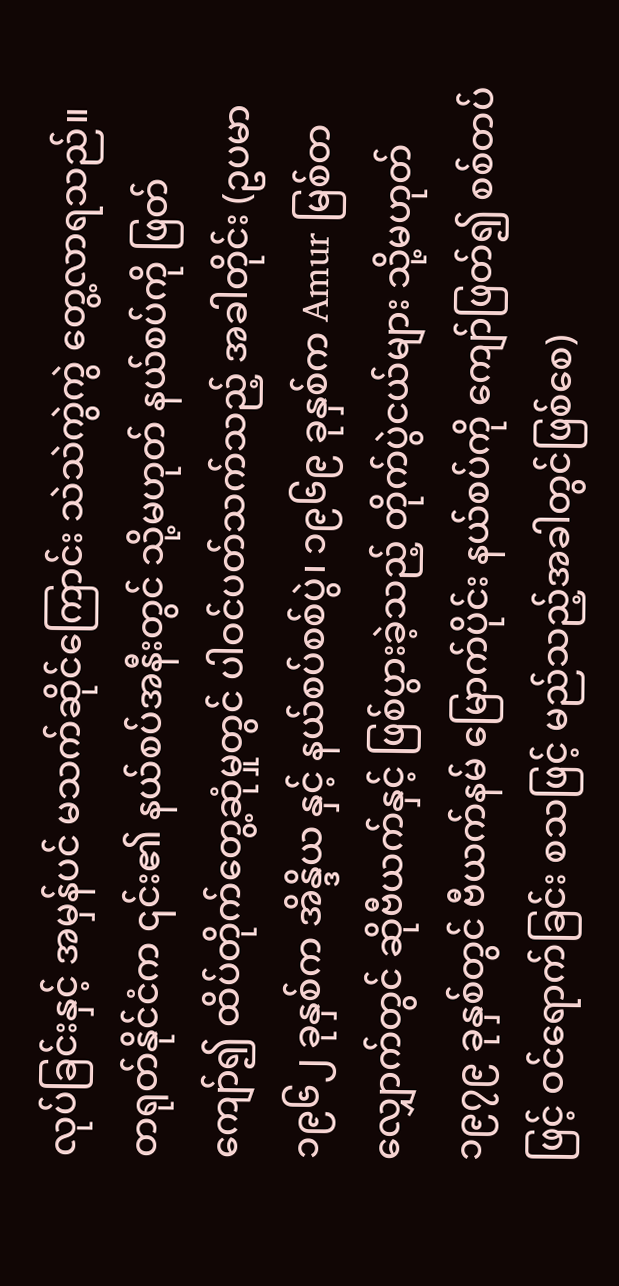လုပ်ခြင်းနှင့် အမှန်ပင် မသက်ဆိုင်ကြောင်း သဲသဲကွဲကွဲ တွေ့လာရသည်။
တရုတ်နိုင်ငံက ၎င်း၏ နယ်စပ်အနီးတွင် သို့မဟုတ် နယ်စပ်ကို ဖြတ်ကျော်၍ ထိပ်တိုက်တွေ့ဆုံမှုတွင် ပါဝင်ပတ်သက်သည့် အခါတိုင်း (ဥပမာ ၁၉၆၂ ခုနှစ်က အိန္ဒိယ နှင့် နယ်စပ်စစ်ပွဲ၊ ၁၉၆၉ ခုနှစ်က Amur မြစ်တလျှောက်တွင် ဆိုဗီယက်နှင့် ဖြစ်ပွားခဲ့သည့် တိုက်ပွဲငယ်များ သို့မဟုတ် ၁၉၇၉ ခုနှစ်တွင် ဗီယက်နမ် မြောက်ပိုင်း နယ်စပ်ကို ကျော်ဖြတ်၍ စစ်တပ် ဖြင့် ဝင်ရောက်ခြင်း စသဖြင့် မည်သည့်အခါတွင်ဖြစ်စေ)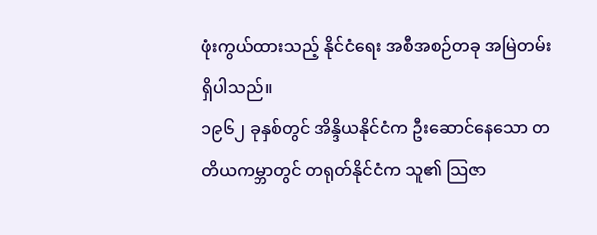ဖုံးကွယ်ထားသည့် နိုင်ငံရေး အစီအစဉ်တခု အမြဲတမ်း ရှိပါသည်။
၁၉၆၂ ခုနှစ်တွင် အိန္ဒိယနိုင်ငံက ဦးဆောင်နေသော တတိယကမ္ဘာတွင် တရုတ်နိုင်ငံက သူ၏ သြဇာ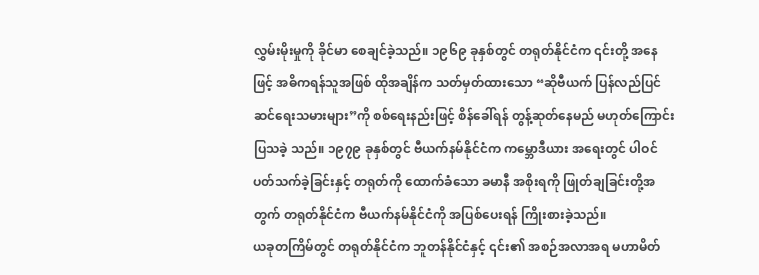လွှမ်းမိုးမှုကို ခိုင်မာ စေချင်ခဲ့သည်။ ၁၉၆၉ ခုနှစ်တွင် တရုတ်နိုင်ငံက ၎င်းတို့ အနေဖြင့် အဓိကရန်သူအဖြစ် ထိုအချိန်က သတ်မှတ်ထားသော “ဆိုဗီယက် ပြန်လည်ပြင်ဆင်ရေးသမားများ”ကို စစ်ရေးနည်းဖြင့် စိန်ခေါ်ရန် တွန့်ဆုတ်နေမည် မဟုတ်ကြောင်း ပြသခဲ့ သည်။ ၁၉၇၉ ခုနှစ်တွင် ဗီယက်နမ်နိုင်ငံက ကမ္ဘောဒီယား အရေးတွင် ပါဝင်ပတ်သက်ခဲ့ခြင်းနှင့် တရုတ်ကို ထောက်ခံသော ခမာနီ အစိုးရကို ဖြုတ်ချခြင်းတို့အတွက် တရုတ်နိုင်ငံက ဗီယက်နမ်နိုင်ငံကို အပြစ်ပေးရန် ကြိုးစားခဲ့သည်။
ယခုတကြိမ်တွင် တရုတ်နိုင်ငံက ဘူတန်နိုင်ငံနှင့် ၎င်း၏ အစဉ်အလာအရ မဟာမိတ်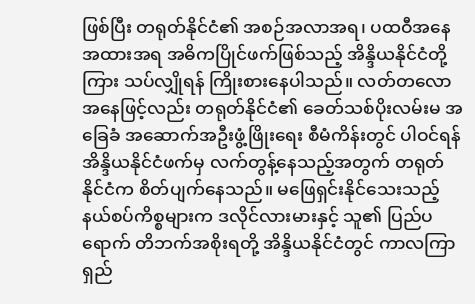ဖြစ်ပြီး တရုတ်နိုင်ငံ၏ အစဉ်အလာအရ၊ ပထဝီအနေအထားအရ အဓိကပြိုင်ဖက်ဖြစ်သည့် အိန္ဒိယနိုင်ငံတို့ကြား သပ်လျှိုရန် ကြိုးစားနေပါသည်။ လတ်တလော အနေဖြင့်လည်း တရုတ်နိုင်ငံ၏ ခေတ်သစ်ပိုးလမ်းမ အခြေခံ အဆောက်အဦးဖွံ့ဖြိုးရေး စီမံကိန်းတွင် ပါဝင်ရန် အိန္ဒိယနိုင်ငံဖက်မှ လက်တွန့်နေသည့်အတွက် တရုတ်နိုင်ငံက စိတ်ပျက်နေသည်။ မဖြေရှင်းနိုင်သေးသည့် နယ်စပ်ကိစ္စများက ဒလိုင်လားမားနှင့် သူ၏ ပြည်ပရောက် တိဘက်အစိုးရတို့ အိန္ဒိယနိုင်ငံတွင် ကာလကြာရှည်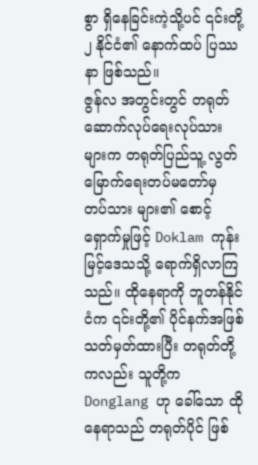စွာ ရှိနေခြင်းကဲ့သို့ပင် ၎င်းတို့ ၂ နိုင်ငံ၏ နောက်ထပ် ပြဿနာ ဖြစ်သည်။
ဇွန်လ အတွင်းတွင် တရုတ်ဆောက်လုပ်ရေးလုပ်သားများက တရုတ်ပြည်သူ့ လွတ်မြောက်ရေးတပ်မတော်မှ တပ်သား များ၏ စောင့်ရှောက်မှုဖြင့် Doklam ကုန်းမြင့်ဒေသသို့ ရောက်ရှိလာကြသည်။ ထိုနေရာကို ဘူတန်နိုင်ငံက ၎င်းတို့၏ ပိုင်နက်အဖြစ် သတ်မှတ်ထားပြီး တရုတ်တို့ကလည်း သူတို့က Donglang ဟု ခေါ်သော ထိုနေရာသည် တရုတ်ပိုင် ဖြစ်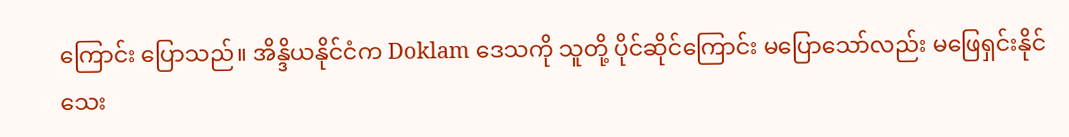ကြောင်း ပြောသည်။ အိန္ဒိယနိုင်ငံက Doklam ဒေသကို သူတို့ ပိုင်ဆိုင်ကြောင်း မပြောသော်လည်း မဖြေရှင်းနိုင်သေး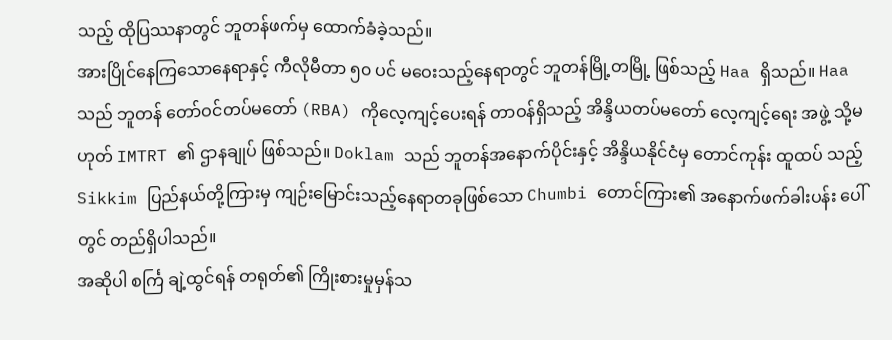သည့် ထိုပြဿနာတွင် ဘူတန်ဖက်မှ ထောက်ခံခဲ့သည်။
အားပြိုင်နေကြသောနေရာနှင့် ကီလိုမီတာ ၅၀ ပင် မဝေးသည့်နေရာတွင် ဘူတန်မြို့တမြို့ ဖြစ်သည့် Haa ရှိသည်။ Haa သည် ဘူတန် တော်ဝင်တပ်မတော် (RBA) ကိုလေ့ကျင့်ပေးရန် တာဝန်ရှိသည့် အိန္ဒိယတပ်မတော် လေ့ကျင့်ရေး အဖွဲ့ သို့မဟုတ် IMTRT ၏ ဌာနချုပ် ဖြစ်သည်။ Doklam သည် ဘူတန်အနောက်ပိုင်းနှင့် အိန္ဒိယနိုင်ငံမှ တောင်ကုန်း ထူထပ် သည့် Sikkim ပြည်နယ်တို့ကြားမှ ကျဉ်းမြောင်းသည့်နေရာတခုဖြစ်သော Chumbi တောင်ကြား၏ အနောက်ဖက်ခါးပန်း ပေါ်တွင် တည်ရှိပါသည်။
အဆိုပါ စင်္ကြ ချဲ့ထွင်ရန် တရုတ်၏ ကြိုးစားမှုမှန်သ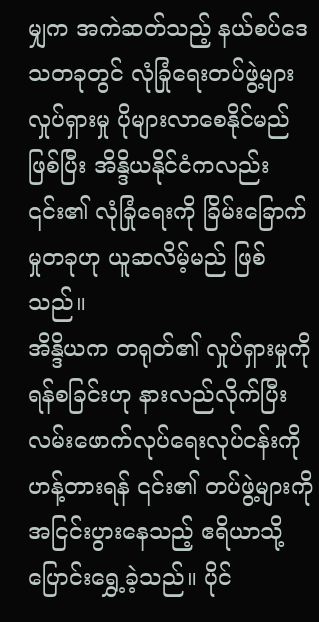မျှက အကဲဆတ်သည့် နယ်စပ်ဒေသတခုတွင် လုံခြုံရေးတပ်ဖွဲ့များ လှုပ်ရှားမှု ပိုများလာစေနိုင်မည် ဖြစ်ပြီး အိန္ဒိယနိုင်ငံကလည်း ၎င်း၏ လုံခြုံရေးကို ခြိမ်းခြောက်မှုတခုဟု ယူဆလိမ့်မည် ဖြစ်သည်။
အိန္ဒိယက တရုတ်၏ လှုပ်ရှားမှုကို ရန်စခြင်းဟု နားလည်လိုက်ပြီး လမ်းဖောက်လုပ်ရေးလုပ်ငန်းကို ဟန့်တားရန် ၎င်း၏ တပ်ဖွဲ့များကို အငြင်းပွားနေသည့် ဧရိယာသို့ ပြောင်းရွှေ့ခဲ့သည်။ ပိုင်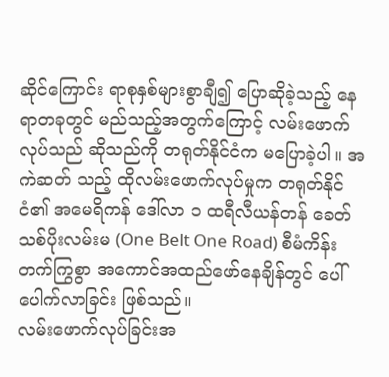ဆိုင်ကြောင်း ရာစုနှစ်များစွာချီ၍ ပြောဆိုခဲ့သည့် နေရာတခုတွင် မည်သည့်အတွက်ကြောင့် လမ်းဖောက်လုပ်သည် ဆိုသည်ကို တရုတ်နိုင်ငံက မပြောခဲ့ပါ။ အကဲဆတ် သည့် ထိုလမ်းဖောက်လုပ်မှုက တရုတ်နိုင်ငံ၏ အမေရိကန် ဒေါ်လာ ၁ ထရီလီယန်တန် ခေတ်သစ်ပိုးလမ်းမ (One Belt One Road) စီမံကိန်း တက်ကြွစွာ အကောင်အထည်ဖော်နေချိန်တွင် ပေါ်ပေါက်လာခြင်း ဖြစ်သည်။
လမ်းဖောက်လုပ်ခြင်းအ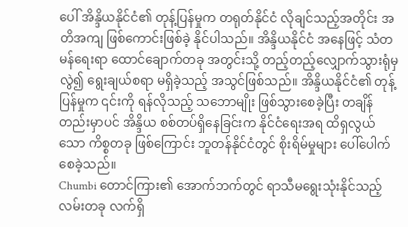ပေါ် အိန္ဒိယနိုင်ငံ၏ တုန့်ပြန်မှုက တရုတ်နိုင်ငံ လိုချင်သည့်အတိုင်း အတိအကျ ဖြစ်ကောင်းဖြစ်ခဲ့ နိုင်ပါသည်။ အိန္ဒိယနိုင်ငံ အနေဖြင့် သံတမန်ရေးရာ ထောင်ချောက်တခု အတွင်းသို့ တည့်တည့်လျှောက်သွားရုံမှလွဲ၍ ရွေးချယ်စရာ မရှိခဲ့သည့် အသွင်ဖြစ်သည်။ အိန္ဒိယနိုင်ငံ၏ တုန့်ပြန်မှုက ၎င်းကို ရန်လိုသည့် သဘောမျိုး ဖြစ်သွားစေခဲ့ပြီး တချိန်တည်းမှာပင် အိန္ဒိယ စစ်တပ်ရှိနေခြင်းက နိုင်ငံရေးအရ ထိရှလွယ်သော ကိစ္စတခု ဖြစ်ကြောင်း ဘူတန်နိုင်ငံတွင် စိုးရိမ်မှုများ ပေါ်ပေါက်စေခဲ့သည်။
Chumbi တောင်ကြား၏ အောက်ဘက်တွင် ရာသီမရွေးသုံးနိုင်သည့် လမ်းတခု လက်ရှိ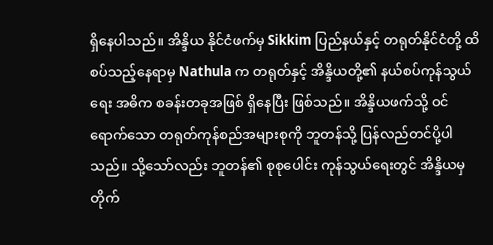ရှိနေပါသည်။ အိန္ဒိယ နိုင်ငံဖက်မှ Sikkim ပြည်နယ်နှင့် တရုတ်နိုင်ငံတို့ ထိစပ်သည့်နေရာမှ Nathula က တရုတ်နှင့် အိန္ဒိယတို့၏ နယ်စပ်ကုန်သွယ်ရေး အဓိက စခန်းတခုအဖြစ် ရှိနေပြီး ဖြစ်သည်။ အိန္ဒိယဖက်သို့ ဝင်ရောက်သော တရုတ်ကုန်စည်အများစုကို ဘူတန်သို့ ပြန်လည်တင်ပို့ပါသည်။ သို့သော်လည်း ဘူတန်၏ စုစုပေါင်း ကုန်သွယ်ရေးတွင် အိန္ဒိယမှ တိုက်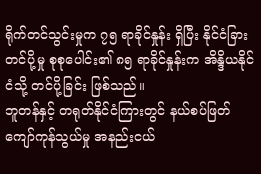ရိုက်တင်သွင်းမှုက ၇၅ ရာခိုင်နှုန်း ရှိပြီး နိုင်ငံခြားတင်ပို့မှု စုစုပေါင်း၏ ၈၅ ရာခိုင်နှုန်းက အိန္ဒိယနိုင်ငံသို့ တင်ပို့ခြင်း ဖြစ်သည်။
ဘူတန်နှင့် တရုတ်နိုင်ငံကြားတွင် နယ်စပ်ဖြတ်ကျော်ကုန်သွယ်မှု အနည်းငယ်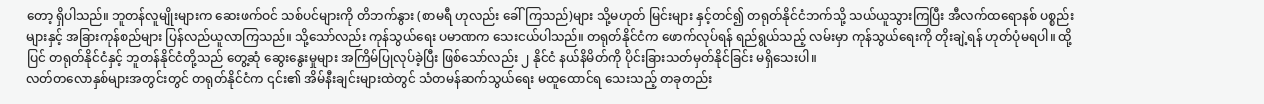တော့ ရှိပါသည်။ ဘူတန်လူမျိုးများက ဆေးဖက်ဝင် သစ်ပင်များကို တိဘက်နွား (စာမရီ ဟုလည်း ခေါ်ကြသည်)များ သို့မဟုတ် မြင်းများ နှင့်တင်၍ တရုတ်နိုင်ငံဘက်သို့ သယ်ယူသွားကြပြီး အီလက်ထရောနစ် ပစ္စည်းများနှင့် အခြားကုန်စည်များ ပြန်လည်ယူလာကြသည်။ သို့သော်လည်း ကုန်သွယ်ရေး ပမာဏက သေးငယ်ပါသည်။ တရုတ်နိုင်ငံက ဖောက်လုပ်ရန် ရည်ရွယ်သည့် လမ်းမှာ ကုန်သွယ်ရေးကို တိုးချဲ့ရန် ဟုတ်ပုံမရပါ။ ထို့ပြင် တရုတ်နိုင်ငံနှင့် ဘူတန်နိုင်ငံတို့သည် တွေ့ဆုံ ဆွေးနွေးမှုများ အကြိမ်ပြုလုပ်ခဲ့ပြီး ဖြစ်သော်လည်း ၂ နိုင်ငံ နယ်နိမိတ်ကို ပိုင်းခြားသတ်မှတ်နိုင်ခြင်း မရှိသေးပါ။
လတ်တလောနှစ်များအတွင်းတွင် တရုတ်နိုင်ငံက ၎င်း၏ အိမ်နီးချင်းများထဲတွင် သံတမန်ဆက်သွယ်ရေး မထူထောင်ရ သေးသည့် တခုတည်း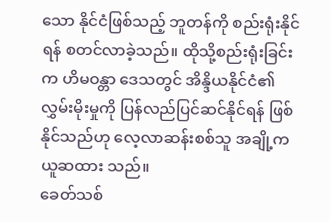သော နိုင်ငံဖြစ်သည့် ဘူတန်ကို စည်းရုံးနိုင်ရန် စတင်လာခဲ့သည်။ ထိုသို့စည်းရုံးခြင်းက ဟိမဝန္တာ ဒေသတွင် အိန္ဒိယနိုင်ငံ၏ လွှမ်းမိုးမှုကို ပြန်လည်ပြင်ဆင်နိုင်ရန် ဖြစ်နိုင်သည်ဟု လေ့လာဆန်းစစ်သူ အချို့က ယူဆထား သည်။
ခေတ်သစ်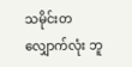သမိုင်းတလျှောက်လုံး ဘူ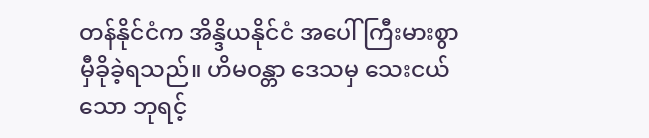တန်နိုင်ငံက အိန္ဒိယနိုင်ငံ အပေါ် ကြီးမားစွာ မှီခိုခဲ့ရသည်။ ဟိမဝန္တာ ဒေသမှ သေးငယ်သော ဘုရင့်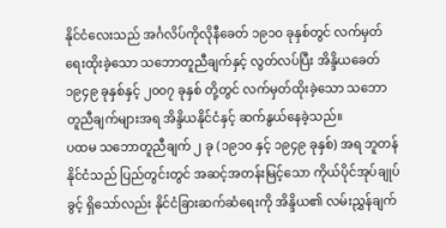နိုင်ငံလေးသည် အင်္ဂလိပ်ကိုလိုနီခေတ် ၁၉၁၀ ခုနှစ်တွင် လက်မှတ်ရေးထိုးခဲ့သော သဘောတူညီချက်နှင့် လွတ်လပ်ပြီး အိန္ဒိယခေတ် ၁၉၄၉ ခုနှစ်နှင့် ၂၀၀၇ ခုနှစ် တို့တွင် လက်မှတ်ထိုးခဲ့သော သဘောတူညီချက်များအရ အိန္ဒိယနိုင်ငံနှင့် ဆက်နွယ်နေခဲ့သည်။
ပထမ သဘောတူညီချက် ၂ ခု (၁၉၁၀ နှင့် ၁၉၄၉ ခုနှစ်) အရ ဘူတန်နိုင်ငံသည် ပြည်တွင်းတွင် အဆင့်အတန်းမြင့်သော ကိုယ်ပိုင်အုပ်ချုပ်ခွင့် ရှိသော်လည်း နိုင်ငံခြားဆက်ဆံရေးကို အိန္ဒိယ၏ လမ်းညွှန်ချက်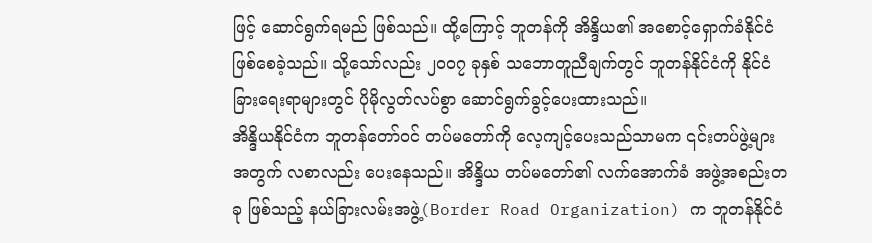ဖြင့် ဆောင်ရွက်ရမည် ဖြစ်သည်။ ထို့ကြောင့် ဘူတန်ကို အိန္ဒိယ၏ အစောင့်ရှောက်ခံနိုင်ငံ ဖြစ်စေခဲ့သည်။ သို့သော်လည်း ၂၀၀၇ ခုနှစ် သဘောတူညီချက်တွင် ဘူတန်နိုင်ငံကို နိုင်ငံခြားရေးရာများတွင် ပိုမိုလွတ်လပ်စွာ ဆောင်ရွက်ခွင့်ပေးထားသည်။
အိန္ဒိယနိုင်ငံက ဘူတန်တော်ဝင် တပ်မတော်ကို လေ့ကျင့်ပေးသည်သာမက ၎င်းတပ်ဖွဲ့များအတွက် လစာလည်း ပေးနေသည်။ အိန္ဒိယ တပ်မတော်၏ လက်အောက်ခံ အဖွဲ့အစည်းတခု ဖြစ်သည့် နယ်ခြားလမ်းအဖွဲ့(Border Road Organization) က ဘူတန်နိုင်ငံ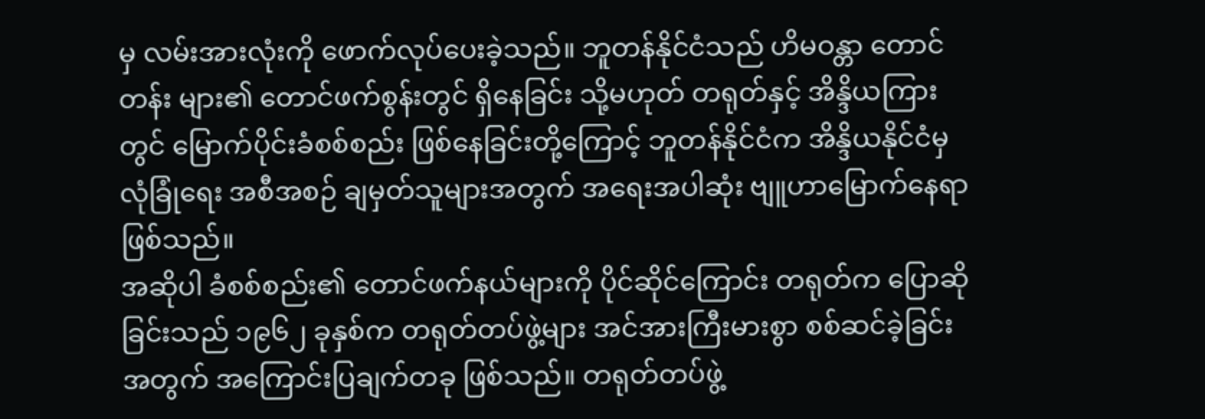မှ လမ်းအားလုံးကို ဖောက်လုပ်ပေးခဲ့သည်။ ဘူတန်နိုင်ငံသည် ဟိမဝန္တာ တောင်တန်း များ၏ တောင်ဖက်စွန်းတွင် ရှိနေခြင်း သို့မဟုတ် တရုတ်နှင့် အိန္ဒိယကြားတွင် မြောက်ပိုင်းခံစစ်စည်း ဖြစ်နေခြင်းတို့ကြောင့် ဘူတန်နိုင်ငံက အိန္ဒိယနိုင်ငံမှ လုံခြုံရေး အစီအစဉ် ချမှတ်သူများအတွက် အရေးအပါဆုံး ဗျူဟာမြောက်နေရာ ဖြစ်သည်။
အဆိုပါ ခံစစ်စည်း၏ တောင်ဖက်နယ်များကို ပိုင်ဆိုင်ကြောင်း တရုတ်က ပြောဆိုခြင်းသည် ၁၉၆၂ ခုနှစ်က တရုတ်တပ်ဖွဲ့များ အင်အားကြီးမားစွာ စစ်ဆင်ခဲ့ခြင်းအတွက် အကြောင်းပြချက်တခု ဖြစ်သည်။ တရုတ်တပ်ဖွဲ့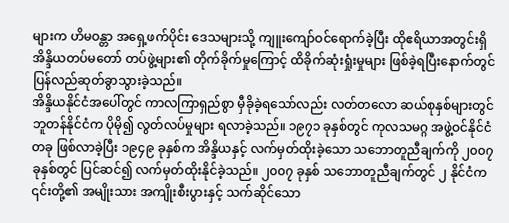များက ဟိမဝန္တာ အရှေ့ဖက်ပိုင်း ဒေသများသို့ ကျူးကျော်ဝင်ရောက်ခဲ့ပြီး ထိုဧရိယာအတွင်းရှိ အိန္ဒိယတပ်မတော် တပ်ဖွဲ့များ၏ တိုက်ခိုက်မှုကြောင့် ထိခိုက်ဆုံးရှုံးမှုများ ဖြစ်ခဲ့ရပြီးနောက်တွင် ပြန်လည်ဆုတ်ခွာသွားခဲ့သည်။
အိန္ဒိယနိုင်ငံအပေါ်တွင် ကာလကြာရှည်စွာ မှီခိုခဲ့ရသော်လည်း လတ်တလော ဆယ်စုနှစ်များတွင် ဘူတန်နိုင်ငံက ပိုမို၍ လွတ်လပ်မှုများ ရလာခဲ့သည်။ ၁၉၇၁ ခုနှစ်တွင် ကုလသမဂ္ဂ အဖွဲ့ဝင်နိုင်ငံတခု ဖြစ်လာခဲ့ပြီး ၁၉၄၉ ခုနှစ်က အိန္ဒိယနှင့် လက်မှတ်ထိုးခဲ့သော သဘောတူညီချက်ကို ၂၀၀၇ ခုနှစ်တွင် ပြင်ဆင်၍ လက်မှတ်ထိုးနိုင်ခဲ့သည်။ ၂၀၀၇ ခုနှစ် သဘောတူညီချက်တွင် ၂ နိုင်ငံက ၎င်းတို့၏ အမျိုးသား အကျိုးစီးပွားနှင့် သက်ဆိုင်သော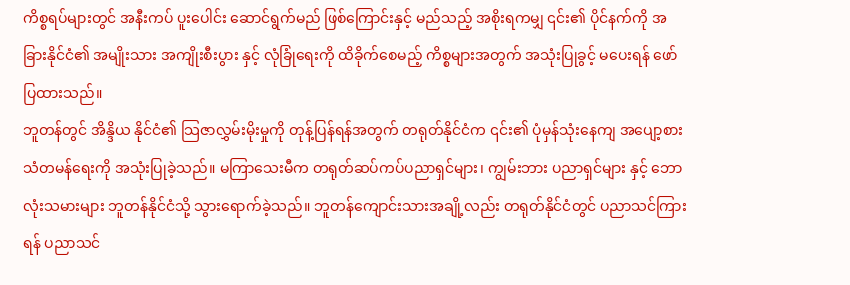ကိစ္စရပ်များတွင် အနီးကပ် ပူးပေါင်း ဆောင်ရွက်မည် ဖြစ်ကြောင်းနှင့် မည်သည့် အစိုးရကမျှ ၎င်း၏ ပိုင်နက်ကို အခြားနိုင်ငံ၏ အမျိုးသား အကျိုးစီးပွား နှင့် လုံခြုံရေးကို ထိခိုက်စေမည့် ကိစ္စများအတွက် အသုံးပြုခွင့် မပေးရန် ဖော်ပြထားသည်။
ဘူတန်တွင် အိန္ဒိယ နိုင်ငံ၏ သြဇာလွှမ်းမိုးမှုကို တုန့်ပြန်ရန်အတွက် တရုတ်နိုင်ငံက ၎င်း၏ ပုံမှန်သုံးနေကျ အပျော့စား သံတမန်ရေးကို အသုံးပြုခဲ့သည်။ မကြာသေးမီက တရုတ်ဆပ်ကပ်ပညာရှင်များ၊ ကျွမ်းဘား ပညာရှင်များ နှင့် ဘောလုံးသမားများ ဘူတန်နိုင်ငံသို့ သွားရောက်ခဲ့သည်။ ဘူတန်ကျောင်းသားအချို့လည်း တရုတ်နိုင်ငံတွင် ပညာသင်ကြားရန် ပညာသင်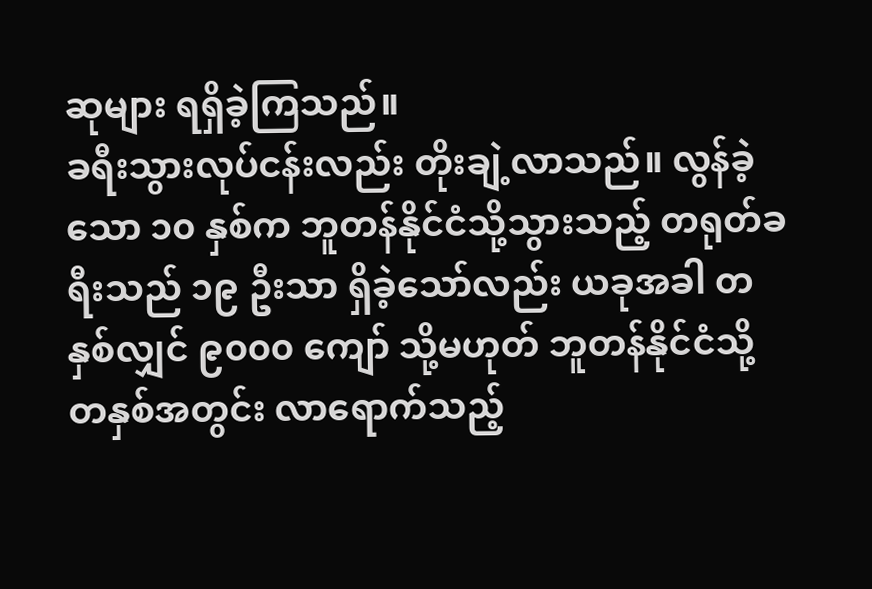ဆုများ ရရှိခဲ့ကြသည်။
ခရီးသွားလုပ်ငန်းလည်း တိုးချဲ့လာသည်။ လွန်ခဲ့သော ၁၀ နှစ်က ဘူတန်နိုင်ငံသို့သွားသည့် တရုတ်ခရီးသည် ၁၉ ဦးသာ ရှိခဲ့သော်လည်း ယခုအခါ တနှစ်လျှင် ၉၀၀၀ ကျော် သို့မဟုတ် ဘူတန်နိုင်ငံသို့ တနှစ်အတွင်း လာရောက်သည့်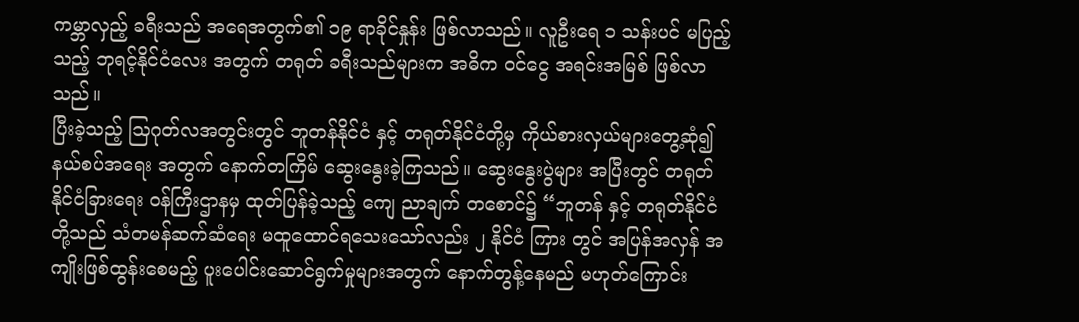ကမ္ဘာလှည့် ခရီးသည် အရေအတွက်၏ ၁၉ ရာခိုင်နှုန်း ဖြစ်လာသည်။ လူဦးရေ ၁ သန်းပင် မပြည့်သည့် ဘုရင့်နိုင်ငံလေး အတွက် တရုတ် ခရီးသည်များက အဓိက ဝင်ငွေ အရင်းအမြစ် ဖြစ်လာသည်။
ပြီးခဲ့သည့် သြဂုတ်လအတွင်းတွင် ဘူတန်နိုင်ငံ နှင့် တရုတ်နိုင်ငံတို့မှ ကိုယ်စားလှယ်များတွေ့ဆုံ၍ နယ်စပ်အရေး အတွက် နောက်တကြိမ် ဆွေးနွေးခဲ့ကြသည်။ ဆွေးနွေးပွဲများ အပြီးတွင် တရုတ်နိုင်ငံခြားရေး ဝန်ကြီးဌာနမှ ထုတ်ပြန်ခဲ့သည့် ကျေ ညာချက် တစောင်၌ “ဘူတန် နှင့် တရုတ်နိုင်ငံတို့သည် သံတမန်ဆက်ဆံရေး မထူထောင်ရသေးသော်လည်း ၂ နိုင်ငံ ကြား တွင် အပြန်အလှန် အကျိုးဖြစ်ထွန်းစေမည့် ပူးပေါင်းဆောင်ရွက်မှုများအတွက် နောက်တွန့်နေမည် မဟုတ်ကြောင်း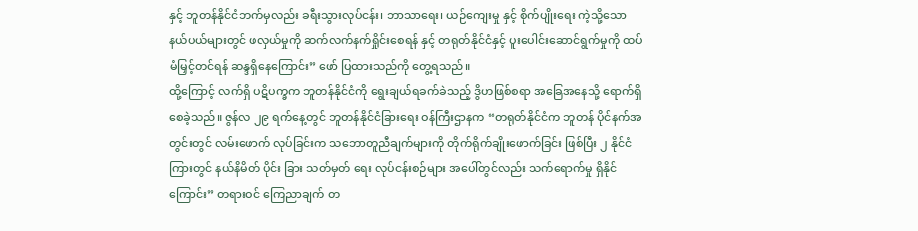နှင့် ဘူတန်နိုင်ငံဘက်မှလည်း ခရီးသွားလုပ်ငန်း၊ ဘာသာရေး၊ ယဉ်ကျေးမှု နှင့် စိုက်ပျိုးရေး ကဲ့သို့သော နယ်ပယ်များတွင် ဖလှယ်မှုကို ဆက်လက်နက်ရှိုင်းစေရန် နှင့် တရုတ်နိုင်ငံနှင့် ပူးပေါင်းဆောင်ရွက်မှုကို ထပ်မံမြှင့်တင်ရန် ဆန္ဒရှိနေကြောင်း” ဖော် ပြထားသည်ကို တွေ့ရသည်။
ထို့ကြောင့် လက်ရှိ ပဋိပက္ခက ဘူတန်နိုင်ငံကို ရွေးချယ်ရခက်ခဲသည့် ဒွိဟဖြစ်စရာ အခြေအနေသို့ ရောက်ရှိစေခဲ့သည်။ ဇွန်လ ၂၉ ရက်နေ့တွင် ဘူတန်နိုင်ငံခြားရေး ဝန်ကြီးဌာနက “တရုတ်နိုင်ငံက ဘူတန် ပိုင်နက်အတွင်းတွင် လမ်းဖောက် လုပ်ခြင်းက သဘောတူညီချက်များကို တိုက်ရိုက်ချိုးဖောက်ခြင်း ဖြစ်ပြီး ၂ နိုင်ငံကြားတွင် နယ်နိမိတ် ပိုင်း ခြား သတ်မှတ် ရေး လုပ်ငန်းစဉ်များ အပေါ်တွင်လည်း သက်ရောက်မှု ရှိနိုင်ကြောင်း” တရားဝင် ကြေညာချက် တ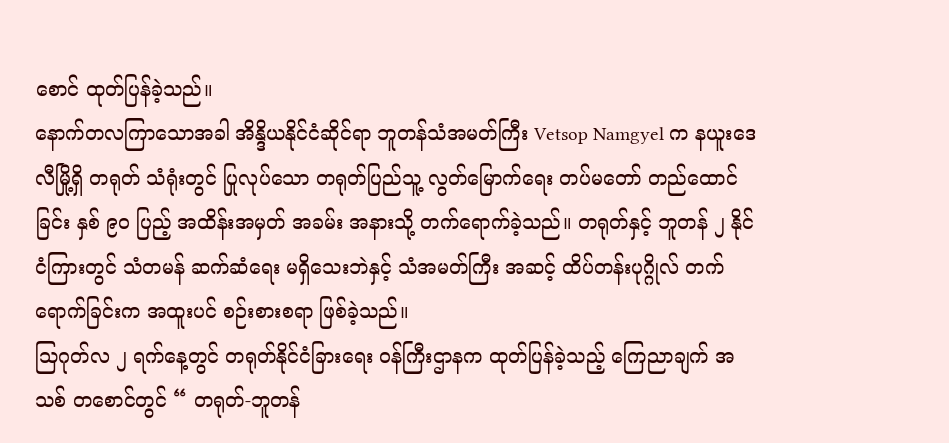စောင် ထုတ်ပြန်ခဲ့သည်။
နောက်တလကြာသောအခါ အိန္ဒိယနိုင်ငံဆိုင်ရာ ဘူတန်သံအမတ်ကြီး Vetsop Namgyel က နယူးဒေလီမြို့ရှိ တရုတ် သံရုံးတွင် ပြုလုပ်သော တရုတ်ပြည်သူ့ လွတ်မြောက်ရေး တပ်မတော် တည်ထောင်ခြင်း နှစ် ၉၀ ပြည့် အထိန်းအမှတ် အခမ်း အနားသို့ တက်ရောက်ခဲ့သည်။ တရုတ်နှင့် ဘူတန် ၂ နိုင်ငံကြားတွင် သံတမန် ဆက်ဆံရေး မရှိသေးဘဲနှင့် သံအမတ်ကြီး အဆင့် ထိပ်တန်းပုဂ္ဂိုလ် တက်ရောက်ခြင်းက အထူးပင် စဉ်းစားစရာ ဖြစ်ခဲ့သည်။
သြဂုတ်လ ၂ ရက်နေ့တွင် တရုတ်နိုင်ငံခြားရေး ဝန်ကြီးဌာနက ထုတ်ပြန်ခဲ့သည့် ကြေညာချက် အသစ် တစောင်တွင် “ တရုတ်-ဘူတန်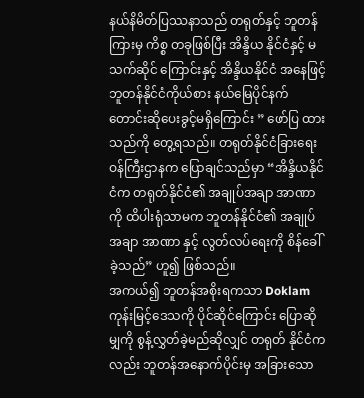နယ်နိမိတ်ပြဿနာသည် တရုတ်နှင့် ဘူတန် ကြားမှ ကိစ္စ တခုဖြစ်ပြီး အိန္ဒိယ နိုင်ငံနှင့် မသက်ဆိုင် ကြောင်းနှင့် အိန္ဒိယနိုင်ငံ အနေဖြင့် ဘူတန်နိုင်ငံကိုယ်စား နယ်မြေပိုင်နက် တောင်းဆိုပေးခွင့်မရှိကြောင်း ” ဖော်ပြ ထားသည်ကို တွေ့ရသည်။ တရုတ်နိုင်ငံခြားရေး ဝန်ကြီးဌာနက ပြောချင်သည်မှာ “အိန္ဒိယနိုင်ငံက တရုတ်နိုင်ငံ၏ အချုပ်အချာ အာဏာကို ထိပါးရုံသာမက ဘူတန်နိုင်ငံ၏ အချုပ်အချာ အာဏာ နှင့် လွတ်လပ်ရေးကို စိန်ခေါ်ခဲ့သည်” ဟူ၍ ဖြစ်သည်။
အကယ်၍ ဘူတန်အစိုးရကသာ Doklam ကုန်းမြင့်ဒေသကို ပိုင်ဆိုင်ကြောင်း ပြောဆိုမျှကို စွန့်လွှတ်ခဲ့မည်ဆိုလျှင် တရုတ် နိုင်ငံကလည်း ဘူတန်အနောက်ပိုင်းမှ အခြားသော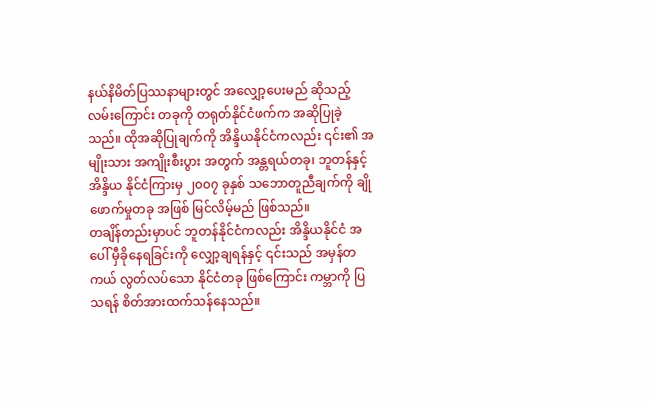နယ်နိမိတ်ပြဿနာများတွင် အလျှော့ပေးမည် ဆိုသည့် လမ်းကြောင်း တခုကို တရုတ်နိုင်ငံဖက်က အဆိုပြုခဲ့သည်။ ထိုအဆိုပြုချက်ကို အိန္ဒိယနိုင်ငံကလည်း ၎င်း၏ အမျိုးသား အကျိုးစီးပွား အတွက် အန္တရယ်တခု၊ ဘူတန်နှင့် အိန္ဒိယ နိုင်ငံကြားမှ ၂၀၀၇ ခုနှစ် သဘောတူညီချက်ကို ချိုဖောက်မှုတခု အဖြစ် မြင်လိမ့်မည် ဖြစ်သည်။
တချိန်တည်းမှာပင် ဘူတန်နိုင်ငံကလည်း အိန္ဒိယနိုင်ငံ အပေါ် မှီခိုနေရခြင်းကို လျှော့ချရန်နှင့် ၎င်းသည် အမှန်တကယ် လွတ်လပ်သော နိုင်ငံတခု ဖြစ်ကြောင်း ကမ္ဘာကို ပြသရန် စိတ်အားထက်သန်နေသည်။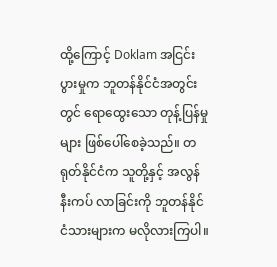ထို့ကြောင့် Doklam အငြင်းပွားမှုက ဘူတန်နိုင်ငံအတွင်းတွင် ရောထွေးသော တုန့်ပြန်မှုများ ဖြစ်ပေါ်စေခဲ့သည်။ တရုတ်နိုင်ငံက သူတို့နှင့် အလွန် နီးကပ် လာခြင်းကို ဘူတန်နိုင်ငံသားများက မလိုလားကြပါ။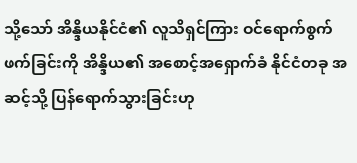သို့သော် အိန္ဒိယနိုင်ငံ၏ လူသိရှင်ကြား ဝင်ရောက်စွက်ဖက်ခြင်းကို အိန္ဒိယ၏ အစောင့်အရှောက်ခံ နိုင်ငံတခု အဆင့်သို့ ပြန်ရောက်သွားခြင်းဟု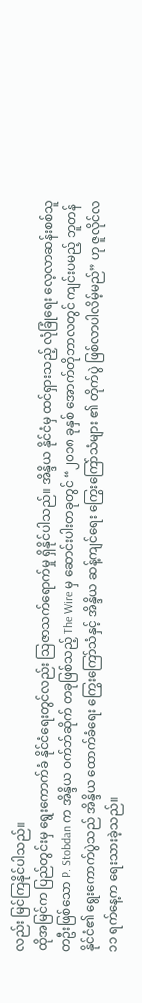လည်း မြင်ကြနိုင်ပါသည်။
ထိုအမြင်က ပြည်တွင်းမှ ရွေးကောက်ခံ နိုင်ငံရေးတွင်လည်း သြဇာသက်ရောက်မှု ရှိနိုင်ပါသည်။ အိန္ဒိယ နိုင်ငံမှ ထင်ရှားသည့် လုံခြုံရေး လေ့လာဆန်းစစ်သူ တဦးဖြစ်သော P. Stobdan က အိန္ဒိယ ဝက်ဘ်ဆိုက် တခုဖြစ်သည့် The Wire မှ ဆောင်းပါးတခုတွင် “၂၀၁၈ ခုနှစ် အောက်တိုဘာလတွင် ကျင်းပမည့် ဘူတန်နိုင်ငံ၏ ရွေးကောက်ပွဲသည် အိန္ဒိယ ထောက်ခံရေး ကြွေးကြော်သံနှင့် အိန္ဒိယ ဆန့်ကျင်ရေး ကြွေးကြော်သံများ ၏ တိုက်ပွဲ ဖြစ်လာပါလိမ့်မည်” ဟု ဇူလိုင်လ ၁၁ ရက်နေ့က ရေးသားခဲ့သည်။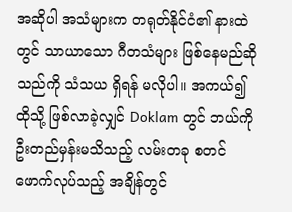အဆိုပါ အသံများက တရုတ်နိုင်ငံ၏ နားထဲတွင် သာယာသော ဂီတသံများ ဖြစ်နေမည်ဆိုသည်ကို သံသယ ရှိရန် မလိုပါ။ အကယ်၍ ထိုသို့ ဖြစ်လာခဲ့လျှင် Doklam တွင် ဘယ်ကို ဦးတည်မှန်းမသိသည့် လမ်းတခု စတင်ဖောက်လုပ်သည့် အချိန်တွင်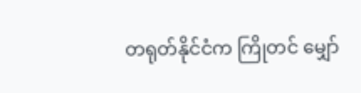တရုတ်နိုင်ငံက ကြိုတင် မျှော်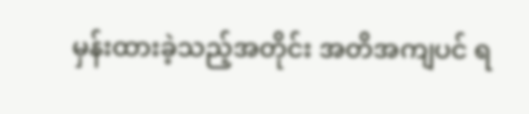မှန်းထားခဲ့သည့်အတိုင်း အတိအကျပင် ရ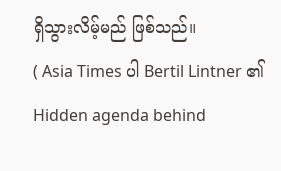ရှိသွားလိမ့်မည် ဖြစ်သည်။
( Asia Times ပါ Bertil Lintner ၏ Hidden agenda behind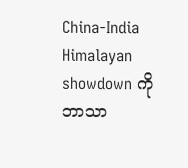China-India Himalayan showdown ကို ဘာသာ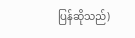ပြန်ဆိုသည်)